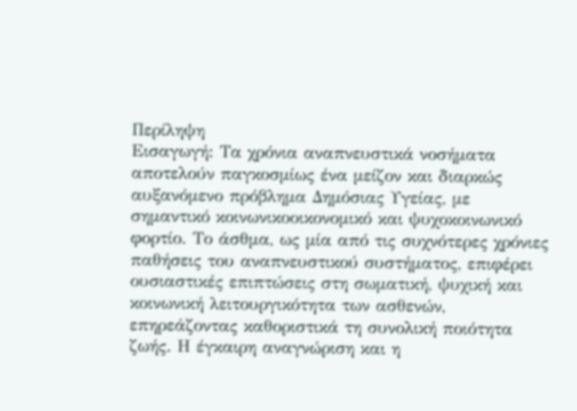Περίληψη
Εισαγωγή: Τα χρόνια αναπνευστικά νοσήματα αποτελούν παγκοσμίως ένα μείζον και διαρκώς αυξανόμενο πρόβλημα Δημόσιας Υγείας, με σημαντικό κοινωνικοοικονομικό και ψυχοκοινωνικό φορτίο. Το άσθμα, ως μία από τις συχνότερες χρόνιες παθήσεις του αναπνευστικού συστήματος, επιφέρει ουσιαστικές επιπτώσεις στη σωματική, ψυχική και κοινωνική λειτουργικότητα των ασθενών, επηρεάζοντας καθοριστικά τη συνολική ποιότητα ζωής. Η έγκαιρη αναγνώριση και η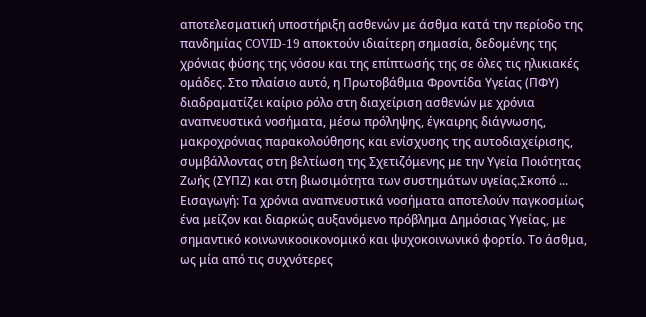αποτελεσματική υποστήριξη ασθενών με άσθμα κατά την περίοδο της πανδημίας COVID-19 αποκτούν ιδιαίτερη σημασία, δεδομένης της χρόνιας φύσης της νόσου και της επίπτωσής της σε όλες τις ηλικιακές ομάδες. Στο πλαίσιο αυτό, η Πρωτοβάθμια Φροντίδα Υγείας (ΠΦΥ) διαδραματίζει καίριο ρόλο στη διαχείριση ασθενών με χρόνια αναπνευστικά νοσήματα, μέσω πρόληψης, έγκαιρης διάγνωσης, μακροχρόνιας παρακολούθησης και ενίσχυσης της αυτοδιαχείρισης, συμβάλλοντας στη βελτίωση της Σχετιζόμενης με την Υγεία Ποιότητας Ζωής (ΣΥΠΖ) και στη βιωσιμότητα των συστημάτων υγείας.Σκοπό ...
Εισαγωγή: Τα χρόνια αναπνευστικά νοσήματα αποτελούν παγκοσμίως ένα μείζον και διαρκώς αυξανόμενο πρόβλημα Δημόσιας Υγείας, με σημαντικό κοινωνικοοικονομικό και ψυχοκοινωνικό φορτίο. Το άσθμα, ως μία από τις συχνότερες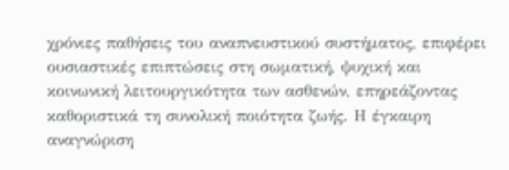χρόνιες παθήσεις του αναπνευστικού συστήματος, επιφέρει ουσιαστικές επιπτώσεις στη σωματική, ψυχική και κοινωνική λειτουργικότητα των ασθενών, επηρεάζοντας καθοριστικά τη συνολική ποιότητα ζωής. Η έγκαιρη αναγνώριση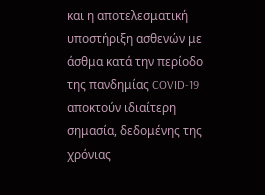και η αποτελεσματική υποστήριξη ασθενών με άσθμα κατά την περίοδο της πανδημίας COVID-19 αποκτούν ιδιαίτερη σημασία, δεδομένης της χρόνιας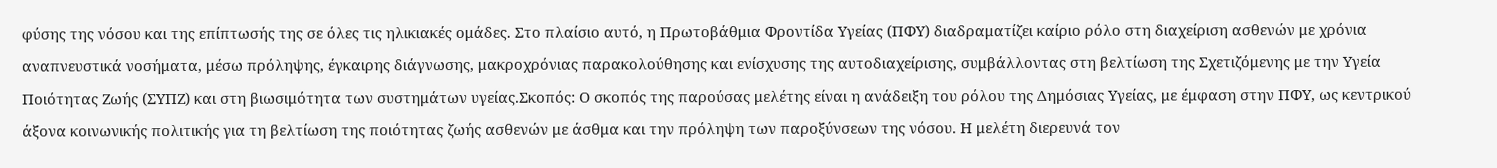φύσης της νόσου και της επίπτωσής της σε όλες τις ηλικιακές ομάδες. Στο πλαίσιο αυτό, η Πρωτοβάθμια Φροντίδα Υγείας (ΠΦΥ) διαδραματίζει καίριο ρόλο στη διαχείριση ασθενών με χρόνια αναπνευστικά νοσήματα, μέσω πρόληψης, έγκαιρης διάγνωσης, μακροχρόνιας παρακολούθησης και ενίσχυσης της αυτοδιαχείρισης, συμβάλλοντας στη βελτίωση της Σχετιζόμενης με την Υγεία Ποιότητας Ζωής (ΣΥΠΖ) και στη βιωσιμότητα των συστημάτων υγείας.Σκοπός: Ο σκοπός της παρούσας μελέτης είναι η ανάδειξη του ρόλου της Δημόσιας Υγείας, με έμφαση στην ΠΦΥ, ως κεντρικού άξονα κοινωνικής πολιτικής για τη βελτίωση της ποιότητας ζωής ασθενών με άσθμα και την πρόληψη των παροξύνσεων της νόσου. Η μελέτη διερευνά τον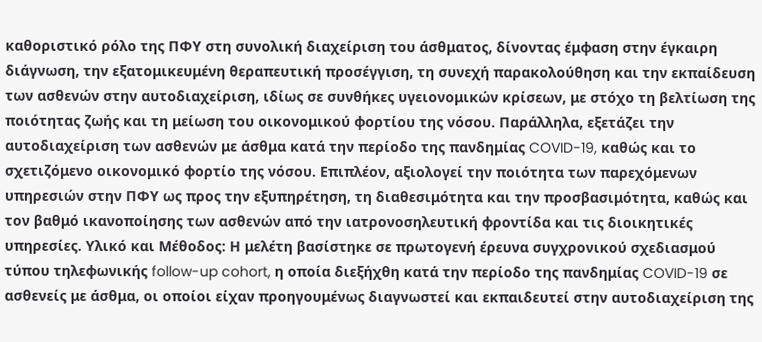καθοριστικό ρόλο της ΠΦΥ στη συνολική διαχείριση του άσθματος, δίνοντας έμφαση στην έγκαιρη διάγνωση, την εξατομικευμένη θεραπευτική προσέγγιση, τη συνεχή παρακολούθηση και την εκπαίδευση των ασθενών στην αυτοδιαχείριση, ιδίως σε συνθήκες υγειονομικών κρίσεων, με στόχο τη βελτίωση της ποιότητας ζωής και τη μείωση του οικονομικού φορτίου της νόσου. Παράλληλα, εξετάζει την αυτοδιαχείριση των ασθενών με άσθμα κατά την περίοδο της πανδημίας COVID-19, καθώς και το σχετιζόμενο οικονομικό φορτίο της νόσου. Επιπλέον, αξιολογεί την ποιότητα των παρεχόμενων υπηρεσιών στην ΠΦΥ ως προς την εξυπηρέτηση, τη διαθεσιμότητα και την προσβασιμότητα, καθώς και τον βαθμό ικανοποίησης των ασθενών από την ιατρονοσηλευτική φροντίδα και τις διοικητικές υπηρεσίες. Υλικό και Μέθοδος: Η μελέτη βασίστηκε σε πρωτογενή έρευνα συγχρονικού σχεδιασμού τύπου τηλεφωνικής follow-up cohort, η οποία διεξήχθη κατά την περίοδο της πανδημίας COVID-19 σε ασθενείς με άσθμα, οι οποίοι είχαν προηγουμένως διαγνωστεί και εκπαιδευτεί στην αυτοδιαχείριση της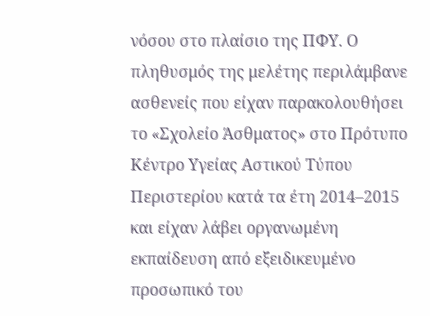νόσου στο πλαίσιο της ΠΦΥ. Ο πληθυσμός της μελέτης περιλάμβανε ασθενείς που είχαν παρακολουθήσει το «Σχολείο Άσθματος» στο Πρότυπο Κέντρο Υγείας Αστικού Τύπου Περιστερίου κατά τα έτη 2014–2015 και είχαν λάβει οργανωμένη εκπαίδευση από εξειδικευμένο προσωπικό του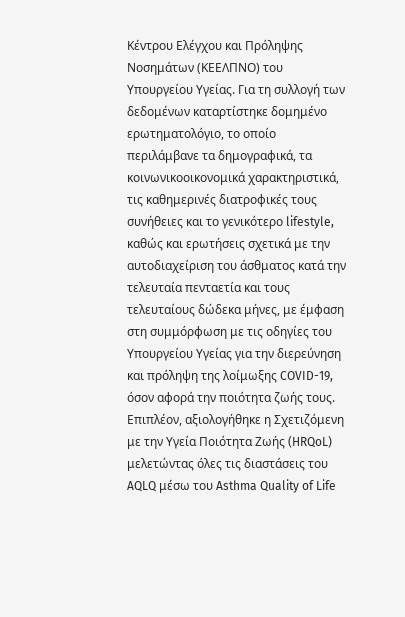Κέντρου Ελέγχου και Πρόληψης Νοσημάτων (ΚΕΕΛΠΝΟ) του Υπουργείου Υγείας. Για τη συλλογή των δεδομένων καταρτίστηκε δομημένο ερωτηματολόγιο, το οποίο περιλάμβανε τα δημογραφικά, τα κοινωνικοοικονομικά χαρακτηριστικά, τις καθημερινές διατροφικές τους συνήθειες και το γενικότερο lifestyle, καθώς και ερωτήσεις σχετικά με την αυτοδιαχείριση του άσθματος κατά την τελευταία πενταετία και τους τελευταίους δώδεκα μήνες, με έμφαση στη συμμόρφωση με τις οδηγίες του Υπουργείου Υγείας για την διερεύνηση και πρόληψη της λοίμωξης COVID-19, όσον αφορά την ποιότητα ζωής τους. Επιπλέον, αξιολογήθηκε η Σχετιζόμενη με την Υγεία Ποιότητα Ζωής (HRQoL) μελετώντας όλες τις διαστάσεις του AQLQ μέσω του Asthma Quality of Life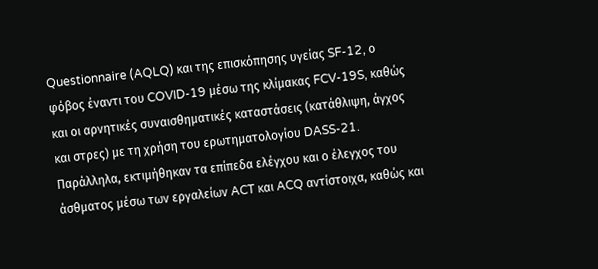Questionnaire (AQLQ) και της επισκόπησης υγείας SF-12, ο φόβος έναντι του COVID-19 μέσω της κλίμακας FCV-19S, καθώς και οι αρνητικές συναισθηματικές καταστάσεις (κατάθλιψη, άγχος και στρες) με τη χρήση του ερωτηματολογίου DASS-21. Παράλληλα, εκτιμήθηκαν τα επίπεδα ελέγχου και ο έλεγχος του άσθματος μέσω των εργαλείων ACT και ACQ αντίστοιχα, καθώς και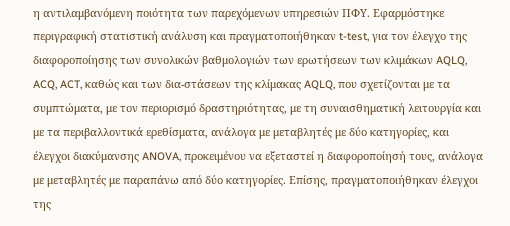η αντιλαμβανόμενη ποιότητα των παρεχόμενων υπηρεσιών ΠΦΥ. Εφαρμόστηκε περιγραφική στατιστική ανάλυση και πραγματοποιήθηκαν t-test, για τον έλεγχο της διαφοροποίησης των συνολικών βαθμολογιών των ερωτήσεων των κλιμάκων AQLQ, ACQ, ACT, καθώς και των δια-στάσεων της κλίμακας AQLQ, που σχετίζονται με τα συμπτώματα, με τον περιορισμό δραστηριότητας, με τη συναισθηματική λειτουργία και με τα περιβαλλοντικά ερεθίσματα, ανάλογα με μεταβλητές με δύο κατηγορίες, και έλεγχοι διακύμανσης ANOVA, προκειμένου να εξεταστεί η διαφοροποίησή τους, ανάλογα με μεταβλητές με παραπάνω από δύο κατηγορίες. Επίσης, πραγματοποιήθηκαν έλεγχοι της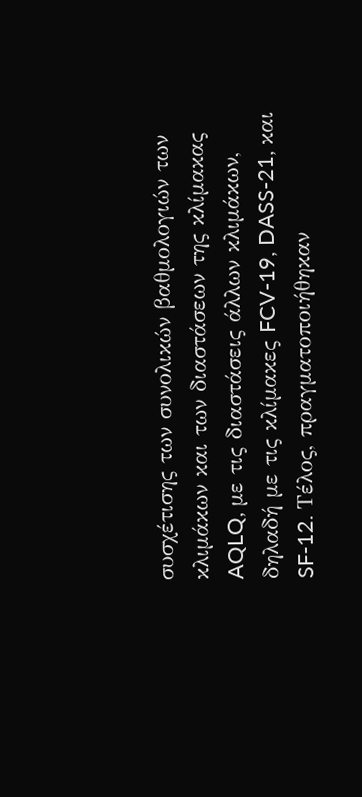συσχέτισης των συνολικών βαθμολογιών των κλιμάκων και των διαστάσεων της κλίμακας AQLQ, με τις διαστάσεις άλλων κλιμάκων, δηλαδή με τις κλίμακες FCV-19, DASS-21, και SF-12. Τέλος, πραγματοποιήθηκαν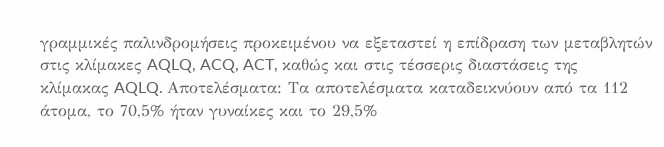γραμμικές παλινδρομήσεις προκειμένου να εξεταστεί η επίδραση των μεταβλητών στις κλίμακες AQLQ, ACQ, ACT, καθώς και στις τέσσερις διαστάσεις της κλίμακας AQLQ. Αποτελέσματα: Τα αποτελέσματα καταδεικνύουν από τα 112 άτομα, το 70,5% ήταν γυναίκες και το 29,5%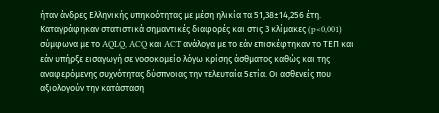ήταν άνδρες Ελληνικής υπηκοότητας με μέση ηλικία τα 51,38±14,256 έτη. Καταγράφηκαν στατιστικά σημαντικές διαφορές και στις 3 κλίμακες (p<0,001) σύμφωνα με το AQLQ, ACQ και ACT ανάλογα με το εάν επισκέφτηκαν το ΤΕΠ και εάν υπήρξε εισαγωγή σε νοσοκομείο λόγω κρίσης άσθματος καθώς και της αναφερόμενης συχνότητας δύσπνοιας την τελευταία 5ετία. Οι ασθενείς που αξιολογούν την κατάσταση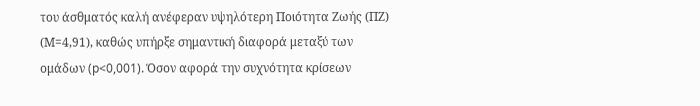του άσθματός καλή ανέφεραν υψηλότερη Ποιότητα Ζωής (ΠΖ) (Μ=4,91), καθώς υπήρξε σημαντική διαφορά μεταξύ των ομάδων (p<0,001). Όσον αφορά την συχνότητα κρίσεων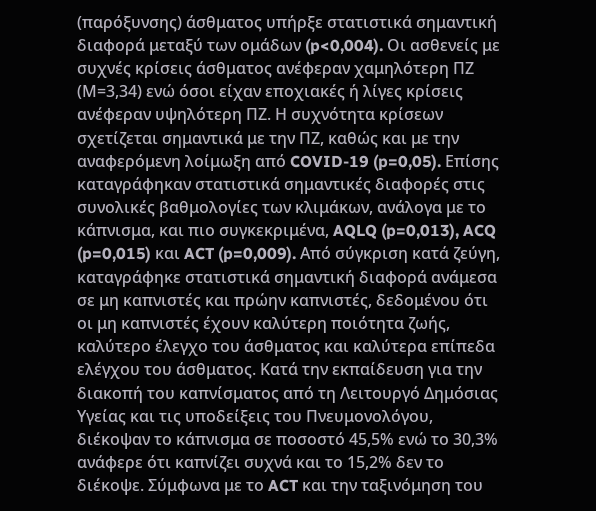(παρόξυνσης) άσθματος υπήρξε στατιστικά σημαντική διαφορά μεταξύ των ομάδων (p<0,004). Οι ασθενείς με συχνές κρίσεις άσθματος ανέφεραν χαμηλότερη ΠΖ (Μ=3,34) ενώ όσοι είχαν εποχιακές ή λίγες κρίσεις ανέφεραν υψηλότερη ΠΖ. Η συχνότητα κρίσεων σχετίζεται σημαντικά με την ΠΖ, καθώς και με την αναφερόμενη λοίμωξη από COVID-19 (p=0,05). Επίσης καταγράφηκαν στατιστικά σημαντικές διαφορές στις συνολικές βαθμολογίες των κλιμάκων, ανάλογα με το κάπνισμα, και πιο συγκεκριμένα, AQLQ (p=0,013), ACQ (p=0,015) και ACT (p=0,009). Από σύγκριση κατά ζεύγη, καταγράφηκε στατιστικά σημαντική διαφορά ανάμεσα σε μη καπνιστές και πρώην καπνιστές, δεδομένου ότι οι μη καπνιστές έχουν καλύτερη ποιότητα ζωής, καλύτερο έλεγχο του άσθματος και καλύτερα επίπεδα ελέγχου του άσθματος. Κατά την εκπαίδευση για την διακοπή του καπνίσματος από τη Λειτουργό Δημόσιας Υγείας και τις υποδείξεις του Πνευμονολόγου, διέκοψαν το κάπνισμα σε ποσοστό 45,5% ενώ το 30,3% ανάφερε ότι καπνίζει συχνά και το 15,2% δεν το διέκοψε. Σύμφωνα με το ACT και την ταξινόμηση του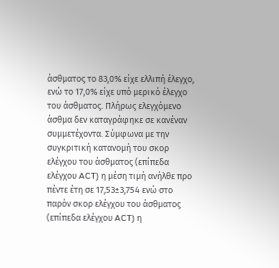άσθματος το 83,0% είχε ελλιπή έλεγχο, ενώ το 17,0% είχε υπό μερικό έλεγχο του άσθματος. Πλήρως ελεγχόμενο άσθμα δεν καταγράφηκε σε κανέναν συμμετέχοντα. Σύμφωνα με την συγκριτική κατανομή του σκορ ελέγχου του άσθματος (επίπεδα ελέγχου ACT) η μέση τιμή ανήλθε προ πέντε έτη σε 17,53±3,754 ενώ στο παρόν σκορ ελέγχου του άσθματος (επίπεδα ελέγχου ACT) η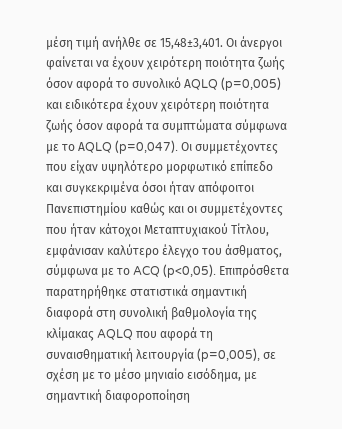μέση τιμή ανήλθε σε 15,48±3,401. Οι άνεργοι φαίνεται να έχουν χειρότερη ποιότητα ζωής όσον αφορά το συνολικό ΑQLQ (p=0,005) και ειδικότερα έχουν χειρότερη ποιότητα ζωής όσον αφορά τα συμπτώματα σύμφωνα με το ΑQLQ (p=0,047). Οι συμμετέχοντες που είχαν υψηλότερο μορφωτικό επίπεδο και συγκεκριμένα όσοι ήταν απόφοιτοι Πανεπιστημίου καθώς και οι συμμετέχοντες που ήταν κάτοχοι Μεταπτυχιακού Τίτλου, εμφάνισαν καλύτερο έλεγχο του άσθματος, σύμφωνα με το ACQ (p<0,05). Επιπρόσθετα παρατηρήθηκε στατιστικά σημαντική διαφορά στη συνολική βαθμολογία της κλίμακας AQLQ που αφορά τη συναισθηματική λειτουργία (p=0,005), σε σχέση με το μέσο μηνιαίο εισόδημα, με σημαντική διαφοροποίηση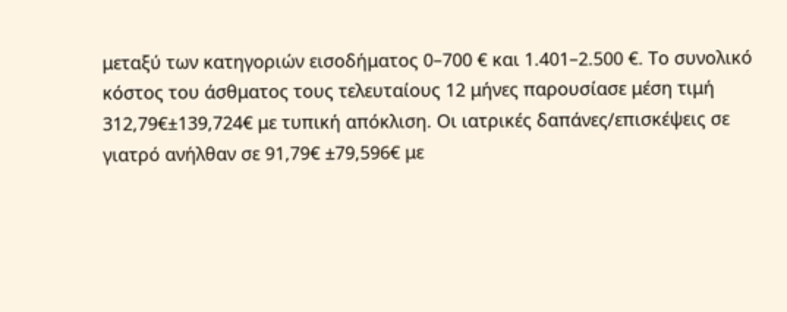μεταξύ των κατηγοριών εισοδήματος 0–700 € και 1.401–2.500 €. Το συνολικό κόστος του άσθματος τους τελευταίους 12 μήνες παρουσίασε μέση τιμή 312,79€±139,724€ με τυπική απόκλιση. Οι ιατρικές δαπάνες/επισκέψεις σε γιατρό ανήλθαν σε 91,79€ ±79,596€ με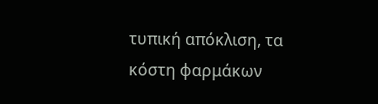τυπική απόκλιση, τα κόστη φαρμάκων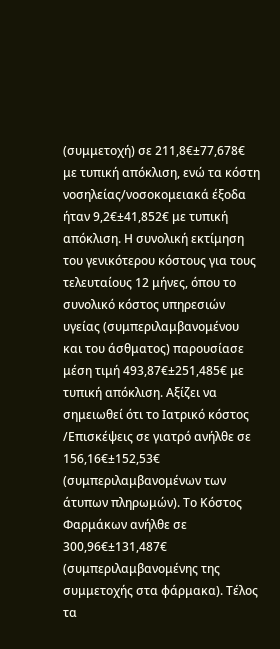(συμμετοχή) σε 211,8€±77,678€ με τυπική απόκλιση, ενώ τα κόστη νοσηλείας/νοσοκομειακά έξοδα ήταν 9,2€±41,852€ με τυπική απόκλιση. Η συνολική εκτίμηση του γενικότερου κόστους για τους τελευταίους 12 μήνες, όπου το συνολικό κόστος υπηρεσιών υγείας (συμπεριλαμβανομένου και του άσθματος) παρουσίασε μέση τιμή 493,87€±251,485€ με τυπική απόκλιση. Αξίζει να σημειωθεί ότι το Ιατρικό κόστος /Επισκέψεις σε γιατρό ανήλθε σε 156,16€±152,53€ (συμπεριλαμβανομένων των άτυπων πληρωμών). Το Κόστος Φαρμάκων ανήλθε σε 300,96€±131,487€ (συμπεριλαμβανομένης της συμμετοχής στα φάρμακα). Τέλος τα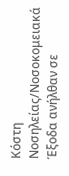Κόστη Νοσηλείας/Νοσοκομειακά Έξοδα ανήλθαν σε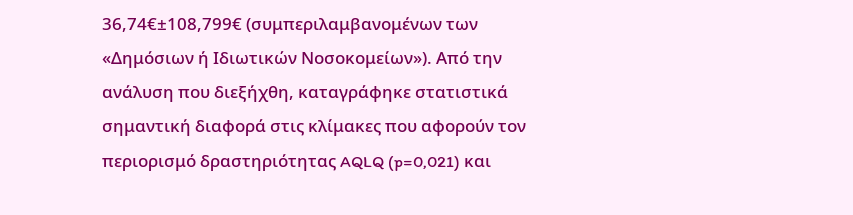36,74€±108,799€ (συμπεριλαμβανομένων των «Δημόσιων ή Ιδιωτικών Νοσοκομείων»). Από την ανάλυση που διεξήχθη, καταγράφηκε στατιστικά σημαντική διαφορά στις κλίμακες που αφορούν τον περιορισμό δραστηριότητας AQLQ (p=0,021) και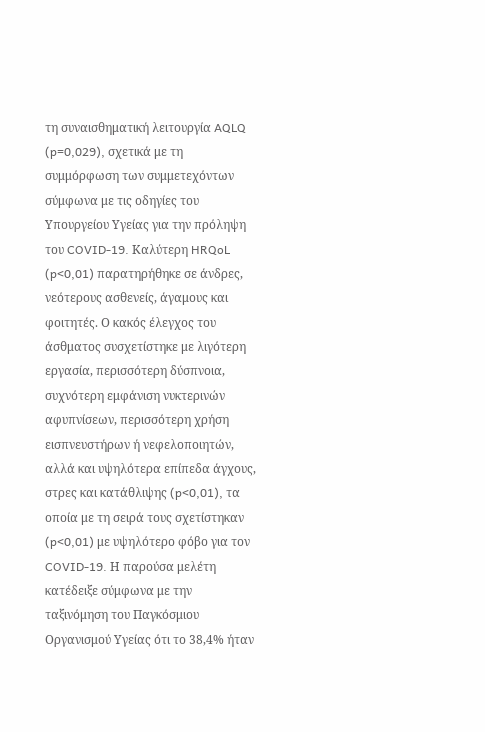τη συναισθηματική λειτουργία AQLQ (p=0,029), σχετικά με τη συμμόρφωση των συμμετεχόντων σύμφωνα με τις οδηγίες του Υπουργείου Υγείας για την πρόληψη του COVID-19. Καλύτερη HRQoL (p<0,01) παρατηρήθηκε σε άνδρες, νεότερους ασθενείς, άγαμους και φοιτητές. Ο κακός έλεγχος του άσθματος συσχετίστηκε με λιγότερη εργασία, περισσότερη δύσπνοια, συχνότερη εμφάνιση νυκτερινών αφυπνίσεων, περισσότερη χρήση εισπνευστήρων ή νεφελοποιητών, αλλά και υψηλότερα επίπεδα άγχους, στρες και κατάθλιψης (p<0,01), τα οποία με τη σειρά τους σχετίστηκαν (p<0,01) με υψηλότερο φόβο για τον COVID-19. Η παρούσα μελέτη κατέδειξε σύμφωνα με την ταξινόμηση του Παγκόσμιου Οργανισμού Υγείας ότι το 38,4% ήταν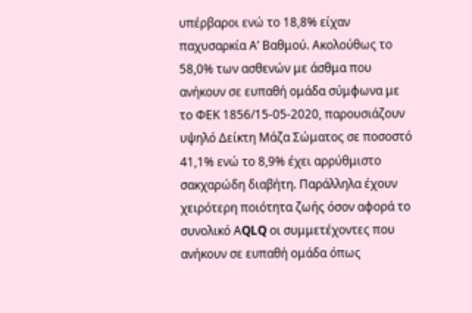υπέρβαροι ενώ το 18,8% είχαν παχυσαρκία Α’ Βαθμού. Ακολούθως το 58,0% των ασθενών με άσθμα που ανήκουν σε ευπαθή ομάδα σύμφωνα με το ΦΕΚ 1856/15-05-2020, παρουσιάζουν υψηλό Δείκτη Μάζα Σώματος σε ποσοστό 41,1% ενώ το 8,9% έχει αρρύθμιστο σακχαρώδη διαβήτη. Παράλληλα έχουν χειρότερη ποιότητα ζωής όσον αφορά το συνολικό ΑQLQ οι συμμετέχοντες που ανήκουν σε ευπαθή ομάδα όπως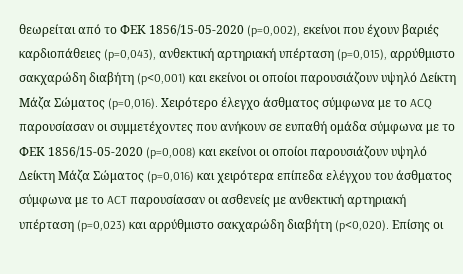θεωρείται από το ΦΕΚ 1856/15-05-2020 (p=0,002), εκείνοι που έχουν βαριές καρδιοπάθειες (p=0,043), ανθεκτική αρτηριακή υπέρταση (p=0,015), αρρύθμιστο σακχαρώδη διαβήτη (p<0,001) και εκείνοι οι οποίοι παρουσιάζουν υψηλό Δείκτη Μάζα Σώματος (p=0,016). Χειρότερο έλεγχο άσθματος σύμφωνα με το ACQ παρουσίασαν οι συμμετέχοντες που ανήκουν σε ευπαθή ομάδα σύμφωνα με το ΦΕΚ 1856/15-05-2020 (p=0,008) και εκείνοι οι οποίοι παρουσιάζουν υψηλό Δείκτη Μάζα Σώματος (p=0,016) και χειρότερα επίπεδα ελέγχου του άσθματος σύμφωνα με το ACT παρουσίασαν οι ασθενείς με ανθεκτική αρτηριακή υπέρταση (p=0,023) και αρρύθμιστο σακχαρώδη διαβήτη (p<0,020). Επίσης οι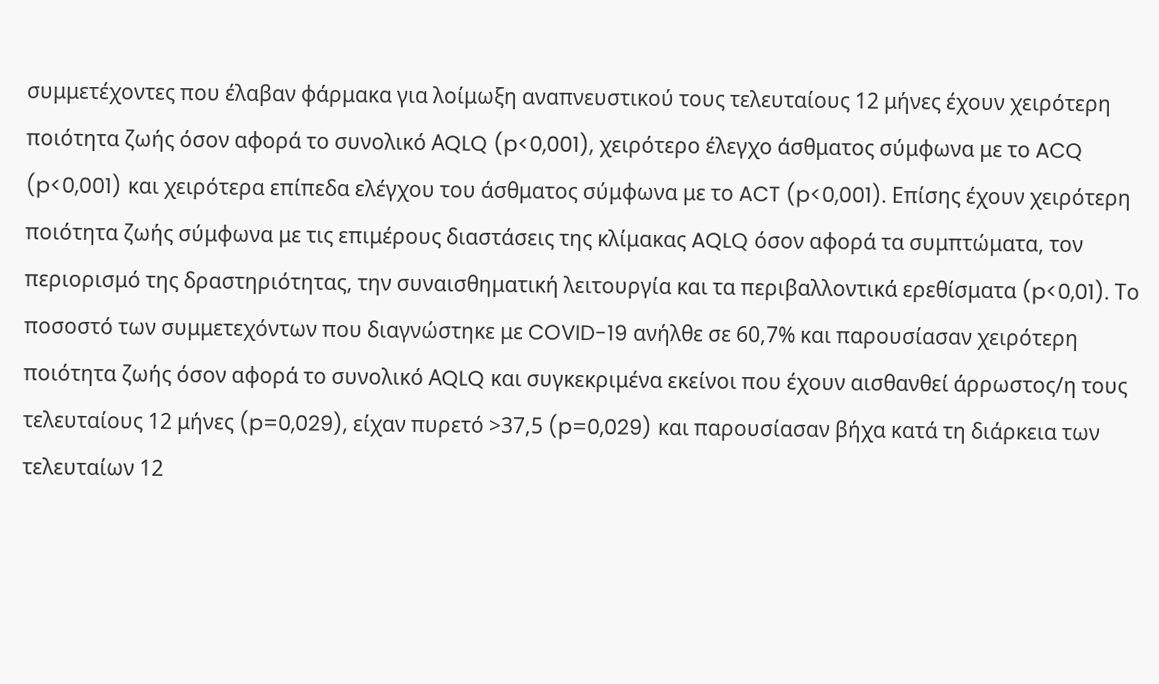συμμετέχοντες που έλαβαν φάρμακα για λοίμωξη αναπνευστικού τους τελευταίους 12 μήνες έχουν χειρότερη ποιότητα ζωής όσον αφορά το συνολικό ΑQLQ (p<0,001), χειρότερο έλεγχο άσθματος σύμφωνα με το ACQ (p<0,001) και χειρότερα επίπεδα ελέγχου του άσθματος σύμφωνα με το ACT (p<0,001). Επίσης έχουν χειρότερη ποιότητα ζωής σύμφωνα με τις επιμέρους διαστάσεις της κλίμακας AQLQ όσον αφορά τα συμπτώματα, τον περιορισμό της δραστηριότητας, την συναισθηματική λειτουργία και τα περιβαλλοντικά ερεθίσματα (p<0,01). Το ποσοστό των συμμετεχόντων που διαγνώστηκε με COVID-19 ανήλθε σε 60,7% και παρουσίασαν χειρότερη ποιότητα ζωής όσον αφορά το συνολικό ΑQLQ και συγκεκριμένα εκείνοι που έχουν αισθανθεί άρρωστος/η τους τελευταίους 12 μήνες (p=0,029), είχαν πυρετό >37,5 (p=0,029) και παρουσίασαν βήχα κατά τη διάρκεια των τελευταίων 12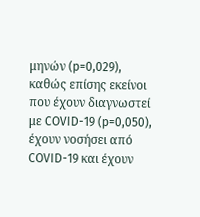μηνών (p=0,029), καθώς επίσης εκείνοι που έχουν διαγνωστεί με COVID-19 (p=0,050), έχουν νοσήσει από COVID-19 και έχουν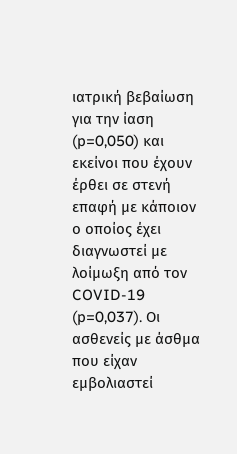ιατρική βεβαίωση για την ίαση (p=0,050) και εκείνοι που έχουν έρθει σε στενή επαφή με κάποιον ο οποίος έχει διαγνωστεί με λοίμωξη από τον COVID-19 (p=0,037). Οι ασθενείς με άσθμα που είχαν εμβολιαστεί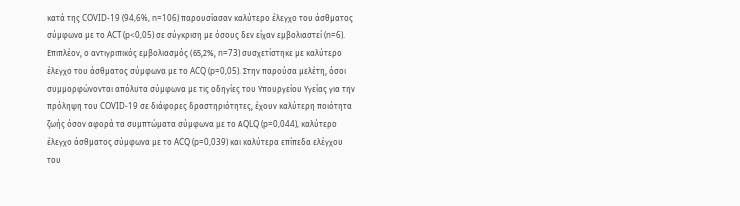κατά της COVID-19 (94,6%, n=106) παρουσίασαν καλύτερο έλεγχο του άσθματος σύμφωνα με το ACT (p<0,05) σε σύγκριση με όσους δεν είχαν εμβολιαστεί (n=6). Επιπλέον, ο αντιγριπικός εμβολιασμός (65,2%, n=73) συσχετίστηκε με καλύτερο έλεγχο του άσθματος σύμφωνα με το ACQ (p=0,05). Στην παρούσα μελέτη, όσοι συμμορφώνονται απόλυτα σύμφωνα με τις οδηγίες του Υπουργείου Υγείας για την πρόληψη του COVID-19 σε διάφορες δραστηριότητες, έχουν καλύτερη ποιότητα ζωής όσον αφορά τα συμπτώματα σύμφωνα με το ΑQLQ (p=0,044), καλύτερο έλεγχο άσθματος σύμφωνα με το ACQ (p=0,039) και καλύτερα επίπεδα ελέγχου του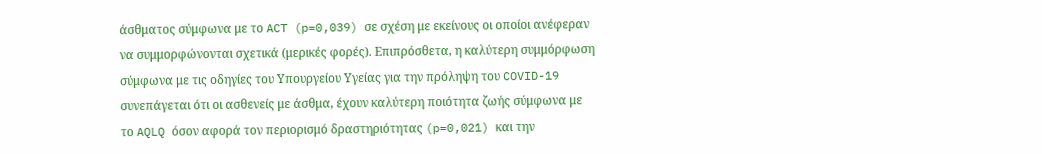άσθματος σύμφωνα με το ACT (p=0,039) σε σχέση με εκείνους οι οποίοι ανέφεραν να συμμορφώνονται σχετικά (μερικές φορές). Επιπρόσθετα, η καλύτερη συμμόρφωση σύμφωνα με τις οδηγίες του Υπουργείου Υγείας για την πρόληψη του COVID-19 συνεπάγεται ότι οι ασθενείς με άσθμα, έχουν καλύτερη ποιότητα ζωής σύμφωνα με το AQLQ όσον αφορά τον περιορισμό δραστηριότητας (p=0,021) και την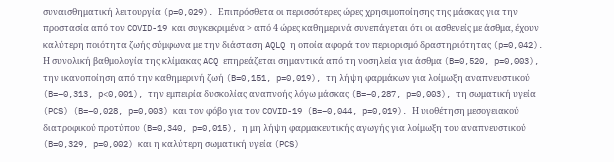συναισθηματική λειτουργία (p=0,029). Επιπρόσθετα οι περισσότερες ώρες χρησιμοποίησης της μάσκας για την προστασία από τον COVID-19 και συγκεκριμένα > από 4 ώρες καθημερινά συνεπάγεται ότι οι ασθενείς με άσθμα, έχουν καλύτερη ποιότητα ζωής σύμφωνα με την διάσταση AQLQ η οποία αφορά τον περιορισμό δραστηριότητας (p=0,042). Η συνολική βαθμολογία της κλίμακας ACQ επηρεάζεται σημαντικά από τη νοσηλεία για άσθμα (B=0,520, p=0,003), την ικανοποίηση από την καθημερινή ζωή (B=0,151, p=0,019), τη λήψη φαρμάκων για λοίμωξη αναπνευστικού (B=−0,313, p<0,001), την εμπειρία δυσκολίας αναπνοής λόγω μάσκας (B=−0,287, p=0,003), τη σωματική υγεία (PCS) (B=−0,028, p=0,003) και τον φόβο για τον COVID-19 (B=−0,044, p=0,019). Η υιοθέτηση μεσογειακού διατροφικού προτύπου (B=0,340, p=0,015), η μη λήψη φαρμακευτικής αγωγής για λοίμωξη του αναπνευστικού (B=0,329, p=0,002) και η καλύτερη σωματική υγεία (PCS)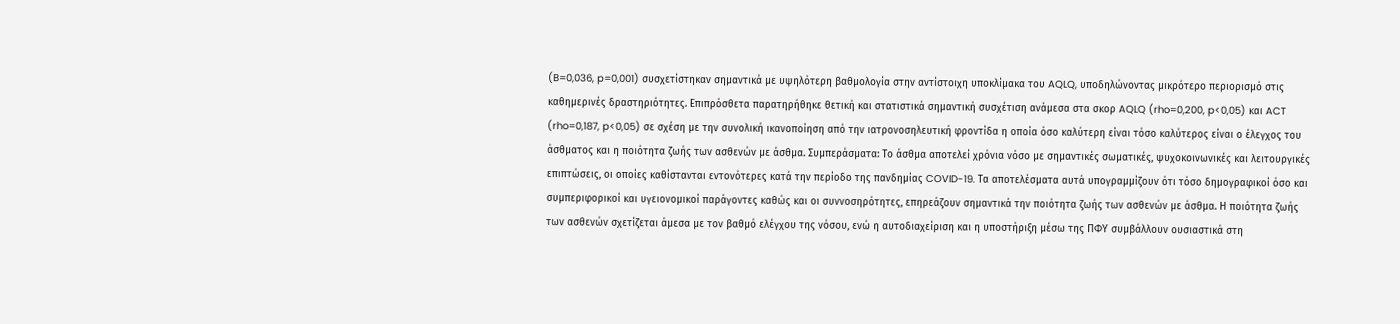(B=0,036, p=0,001) συσχετίστηκαν σημαντικά με υψηλότερη βαθμολογία στην αντίστοιχη υποκλίμακα του AQLQ, υποδηλώνοντας μικρότερο περιορισμό στις καθημερινές δραστηριότητες. Επιπρόσθετα παρατηρήθηκε θετική και στατιστικά σημαντική συσχέτιση ανάμεσα στα σκορ AQLQ (rho=0,200, p<0,05) και ACT (rho=0,187, p<0,05) σε σχέση με την συνολική ικανοποίηση από την ιατρονοσηλευτική φροντίδα η οποία όσο καλύτερη είναι τόσο καλύτερος είναι ο έλεγχος του άσθματος και η ποιότητα ζωής των ασθενών με άσθμα. Συμπεράσματα: Το άσθμα αποτελεί χρόνια νόσο με σημαντικές σωματικές, ψυχοκοινωνικές και λειτουργικές επιπτώσεις, οι οποίες καθίστανται εντονότερες κατά την περίοδο της πανδημίας COVID-19. Τα αποτελέσματα αυτά υπογραμμίζουν ότι τόσο δημογραφικοί όσο και συμπεριφορικοί και υγειονομικοί παράγοντες καθώς και οι συννοσηρότητες, επηρεάζουν σημαντικά την ποιότητα ζωής των ασθενών με άσθμα. Η ποιότητα ζωής των ασθενών σχετίζεται άμεσα με τον βαθμό ελέγχου της νόσου, ενώ η αυτοδιαχείριση και η υποστήριξη μέσω της ΠΦΥ συμβάλλουν ουσιαστικά στη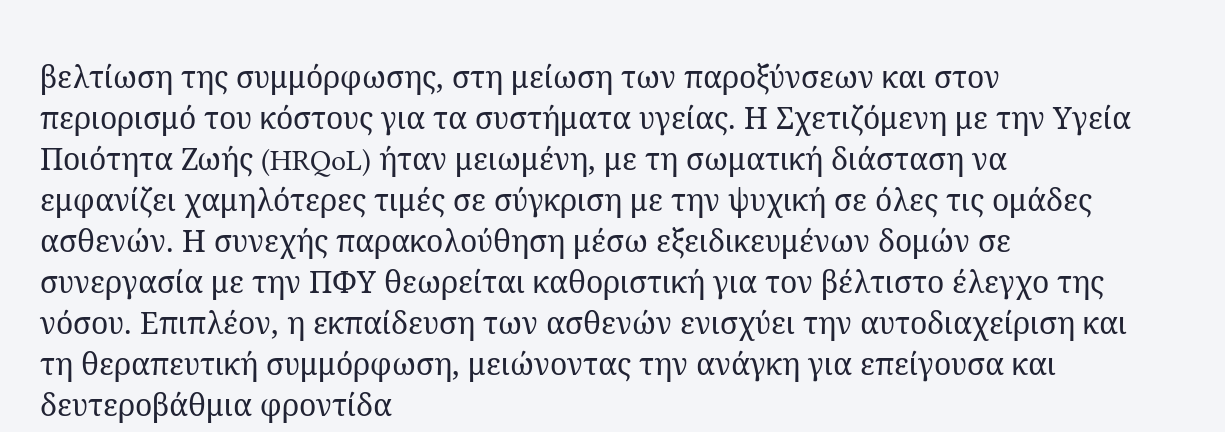βελτίωση της συμμόρφωσης, στη μείωση των παροξύνσεων και στον περιορισμό του κόστους για τα συστήματα υγείας. Η Σχετιζόμενη με την Υγεία Ποιότητα Ζωής (HRQoL) ήταν μειωμένη, με τη σωματική διάσταση να εμφανίζει χαμηλότερες τιμές σε σύγκριση με την ψυχική σε όλες τις ομάδες ασθενών. Η συνεχής παρακολούθηση μέσω εξειδικευμένων δομών σε συνεργασία με την ΠΦΥ θεωρείται καθοριστική για τον βέλτιστο έλεγχο της νόσου. Επιπλέον, η εκπαίδευση των ασθενών ενισχύει την αυτοδιαχείριση και τη θεραπευτική συμμόρφωση, μειώνοντας την ανάγκη για επείγουσα και δευτεροβάθμια φροντίδα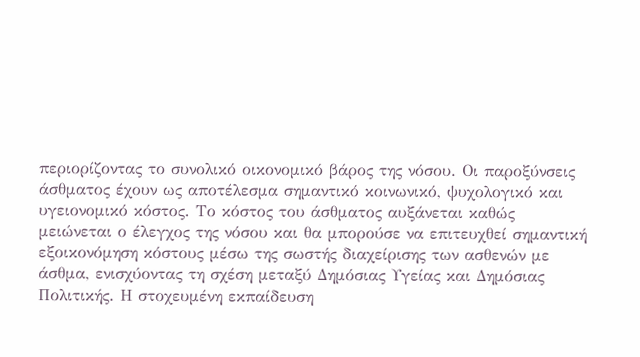περιορίζοντας το συνολικό οικονομικό βάρος της νόσου. Οι παροξύνσεις άσθματος έχουν ως αποτέλεσμα σημαντικό κοινωνικό, ψυχολογικό και υγειονομικό κόστος. Το κόστος του άσθματος αυξάνεται καθώς μειώνεται ο έλεγχος της νόσου και θα μπορούσε να επιτευχθεί σημαντική εξοικονόμηση κόστους μέσω της σωστής διαχείρισης των ασθενών με άσθμα, ενισχύοντας τη σχέση μεταξύ Δημόσιας Υγείας και Δημόσιας Πολιτικής. Η στοχευμένη εκπαίδευση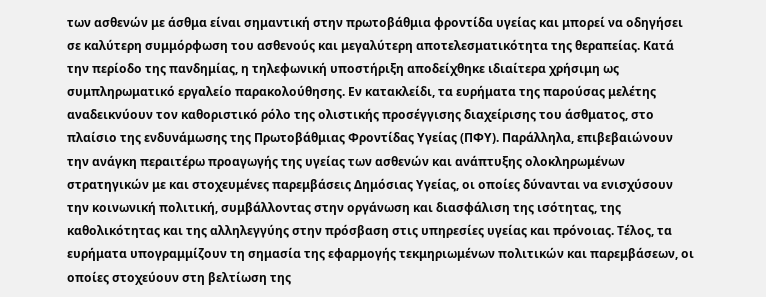των ασθενών με άσθμα είναι σημαντική στην πρωτοβάθμια φροντίδα υγείας και μπορεί να οδηγήσει σε καλύτερη συμμόρφωση του ασθενούς και μεγαλύτερη αποτελεσματικότητα της θεραπείας. Κατά την περίοδο της πανδημίας, η τηλεφωνική υποστήριξη αποδείχθηκε ιδιαίτερα χρήσιμη ως συμπληρωματικό εργαλείο παρακολούθησης. Εν κατακλείδι, τα ευρήματα της παρούσας μελέτης αναδεικνύουν τον καθοριστικό ρόλο της ολιστικής προσέγγισης διαχείρισης του άσθματος, στο πλαίσιο της ενδυνάμωσης της Πρωτοβάθμιας Φροντίδας Υγείας (ΠΦΥ). Παράλληλα, επιβεβαιώνουν την ανάγκη περαιτέρω προαγωγής της υγείας των ασθενών και ανάπτυξης ολοκληρωμένων στρατηγικών με και στοχευμένες παρεμβάσεις Δημόσιας Υγείας, οι οποίες δύνανται να ενισχύσουν την κοινωνική πολιτική, συμβάλλοντας στην οργάνωση και διασφάλιση της ισότητας, της καθολικότητας και της αλληλεγγύης στην πρόσβαση στις υπηρεσίες υγείας και πρόνοιας. Τέλος, τα ευρήματα υπογραμμίζουν τη σημασία της εφαρμογής τεκμηριωμένων πολιτικών και παρεμβάσεων, οι οποίες στοχεύουν στη βελτίωση της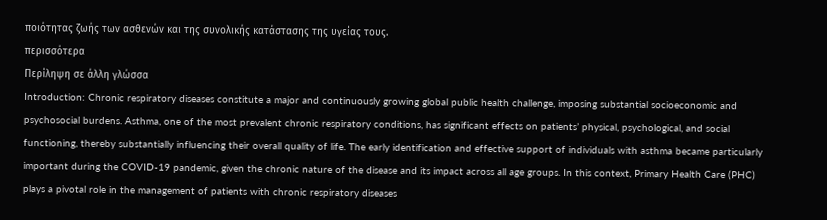ποιότητας ζωής των ασθενών και της συνολικής κατάστασης της υγείας τους.
περισσότερα
Περίληψη σε άλλη γλώσσα
Introduction: Chronic respiratory diseases constitute a major and continuously growing global public health challenge, imposing substantial socioeconomic and psychosocial burdens. Asthma, one of the most prevalent chronic respiratory conditions, has significant effects on patients’ physical, psychological, and social functioning, thereby substantially influencing their overall quality of life. The early identification and effective support of individuals with asthma became particularly important during the COVID-19 pandemic, given the chronic nature of the disease and its impact across all age groups. In this context, Primary Health Care (PHC) plays a pivotal role in the management of patients with chronic respiratory diseases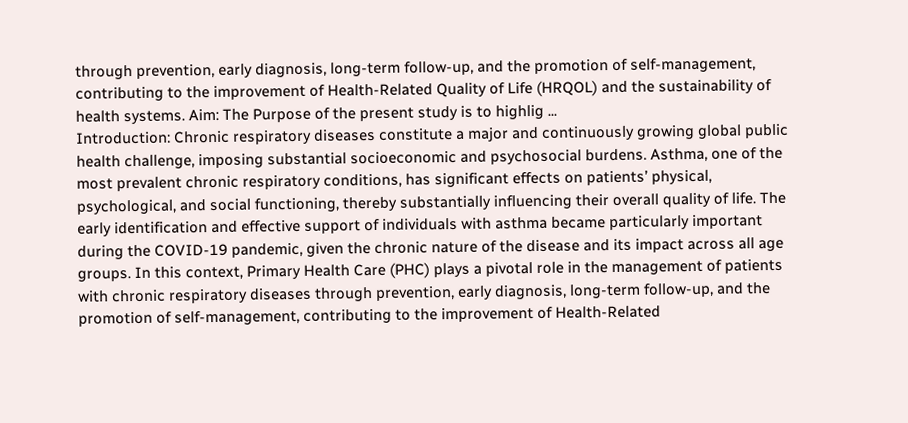through prevention, early diagnosis, long-term follow-up, and the promotion of self-management, contributing to the improvement of Health-Related Quality of Life (HRQOL) and the sustainability of health systems. Aim: The Purpose of the present study is to highlig ...
Introduction: Chronic respiratory diseases constitute a major and continuously growing global public health challenge, imposing substantial socioeconomic and psychosocial burdens. Asthma, one of the most prevalent chronic respiratory conditions, has significant effects on patients’ physical, psychological, and social functioning, thereby substantially influencing their overall quality of life. The early identification and effective support of individuals with asthma became particularly important during the COVID-19 pandemic, given the chronic nature of the disease and its impact across all age groups. In this context, Primary Health Care (PHC) plays a pivotal role in the management of patients with chronic respiratory diseases through prevention, early diagnosis, long-term follow-up, and the promotion of self-management, contributing to the improvement of Health-Related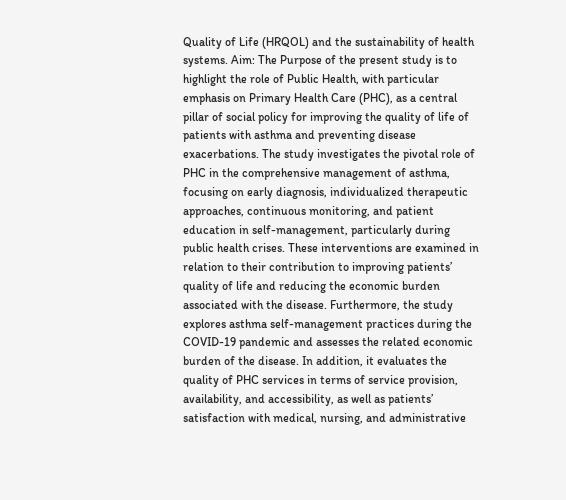Quality of Life (HRQOL) and the sustainability of health systems. Aim: The Purpose of the present study is to highlight the role of Public Health, with particular emphasis on Primary Health Care (PHC), as a central pillar of social policy for improving the quality of life of patients with asthma and preventing disease exacerbations. The study investigates the pivotal role of PHC in the comprehensive management of asthma, focusing on early diagnosis, individualized therapeutic approaches, continuous monitoring, and patient education in self-management, particularly during public health crises. These interventions are examined in relation to their contribution to improving patients’ quality of life and reducing the economic burden associated with the disease. Furthermore, the study explores asthma self-management practices during the COVID-19 pandemic and assesses the related economic burden of the disease. In addition, it evaluates the quality of PHC services in terms of service provision, availability, and accessibility, as well as patients’ satisfaction with medical, nursing, and administrative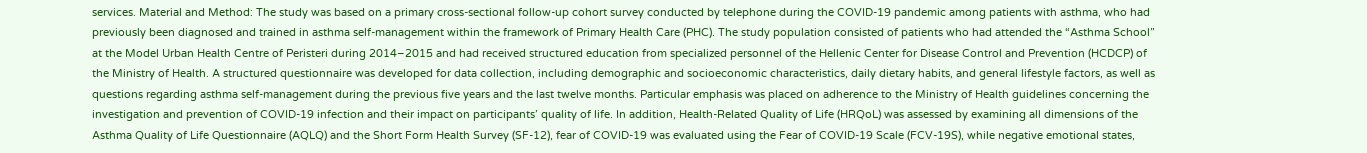services. Material and Method: The study was based on a primary cross-sectional follow-up cohort survey conducted by telephone during the COVID-19 pandemic among patients with asthma, who had previously been diagnosed and trained in asthma self-management within the framework of Primary Health Care (PHC). The study population consisted of patients who had attended the “Asthma School” at the Model Urban Health Centre of Peristeri during 2014–2015 and had received structured education from specialized personnel of the Hellenic Center for Disease Control and Prevention (HCDCP) of the Ministry of Health. A structured questionnaire was developed for data collection, including demographic and socioeconomic characteristics, daily dietary habits, and general lifestyle factors, as well as questions regarding asthma self-management during the previous five years and the last twelve months. Particular emphasis was placed on adherence to the Ministry of Health guidelines concerning the investigation and prevention of COVID-19 infection and their impact on participants’ quality of life. In addition, Health-Related Quality of Life (HRQoL) was assessed by examining all dimensions of the Asthma Quality of Life Questionnaire (AQLQ) and the Short Form Health Survey (SF-12), fear of COVID-19 was evaluated using the Fear of COVID-19 Scale (FCV-19S), while negative emotional states,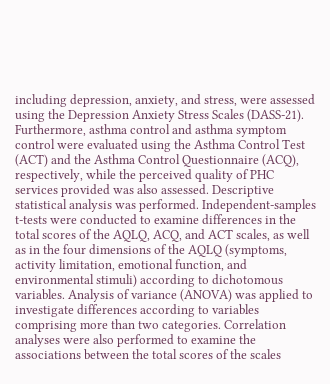including depression, anxiety, and stress, were assessed using the Depression Anxiety Stress Scales (DASS-21). Furthermore, asthma control and asthma symptom control were evaluated using the Asthma Control Test (ACT) and the Asthma Control Questionnaire (ACQ), respectively, while the perceived quality of PHC services provided was also assessed. Descriptive statistical analysis was performed. Independent-samples t-tests were conducted to examine differences in the total scores of the AQLQ, ACQ, and ACT scales, as well as in the four dimensions of the AQLQ (symptoms, activity limitation, emotional function, and environmental stimuli) according to dichotomous variables. Analysis of variance (ANOVA) was applied to investigate differences according to variables comprising more than two categories. Correlation analyses were also performed to examine the associations between the total scores of the scales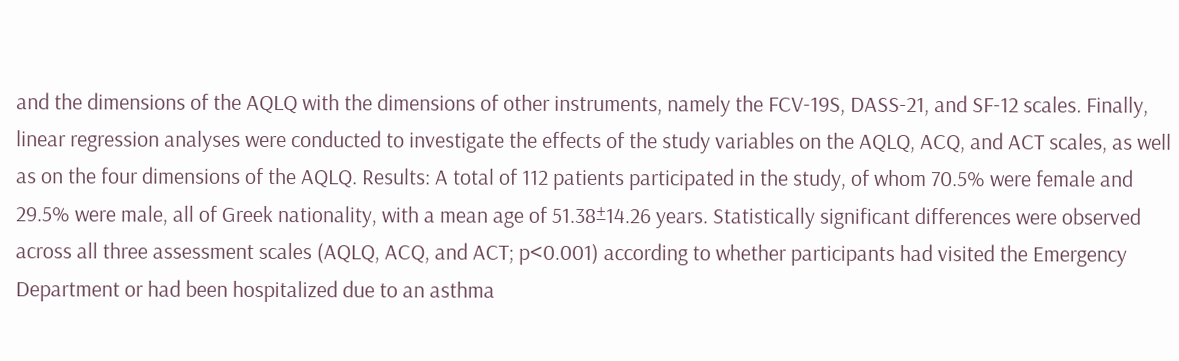and the dimensions of the AQLQ with the dimensions of other instruments, namely the FCV-19S, DASS-21, and SF-12 scales. Finally, linear regression analyses were conducted to investigate the effects of the study variables on the AQLQ, ACQ, and ACT scales, as well as on the four dimensions of the AQLQ. Results: A total of 112 patients participated in the study, of whom 70.5% were female and 29.5% were male, all of Greek nationality, with a mean age of 51.38±14.26 years. Statistically significant differences were observed across all three assessment scales (AQLQ, ACQ, and ACT; p<0.001) according to whether participants had visited the Emergency Department or had been hospitalized due to an asthma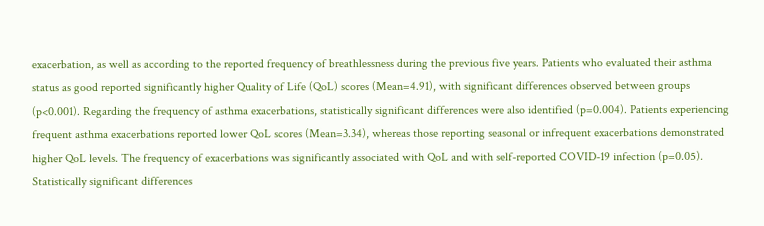exacerbation, as well as according to the reported frequency of breathlessness during the previous five years. Patients who evaluated their asthma status as good reported significantly higher Quality of Life (QoL) scores (Mean=4.91), with significant differences observed between groups (p<0.001). Regarding the frequency of asthma exacerbations, statistically significant differences were also identified (p=0.004). Patients experiencing frequent asthma exacerbations reported lower QoL scores (Mean=3.34), whereas those reporting seasonal or infrequent exacerbations demonstrated higher QoL levels. The frequency of exacerbations was significantly associated with QoL and with self-reported COVID-19 infection (p=0.05). Statistically significant differences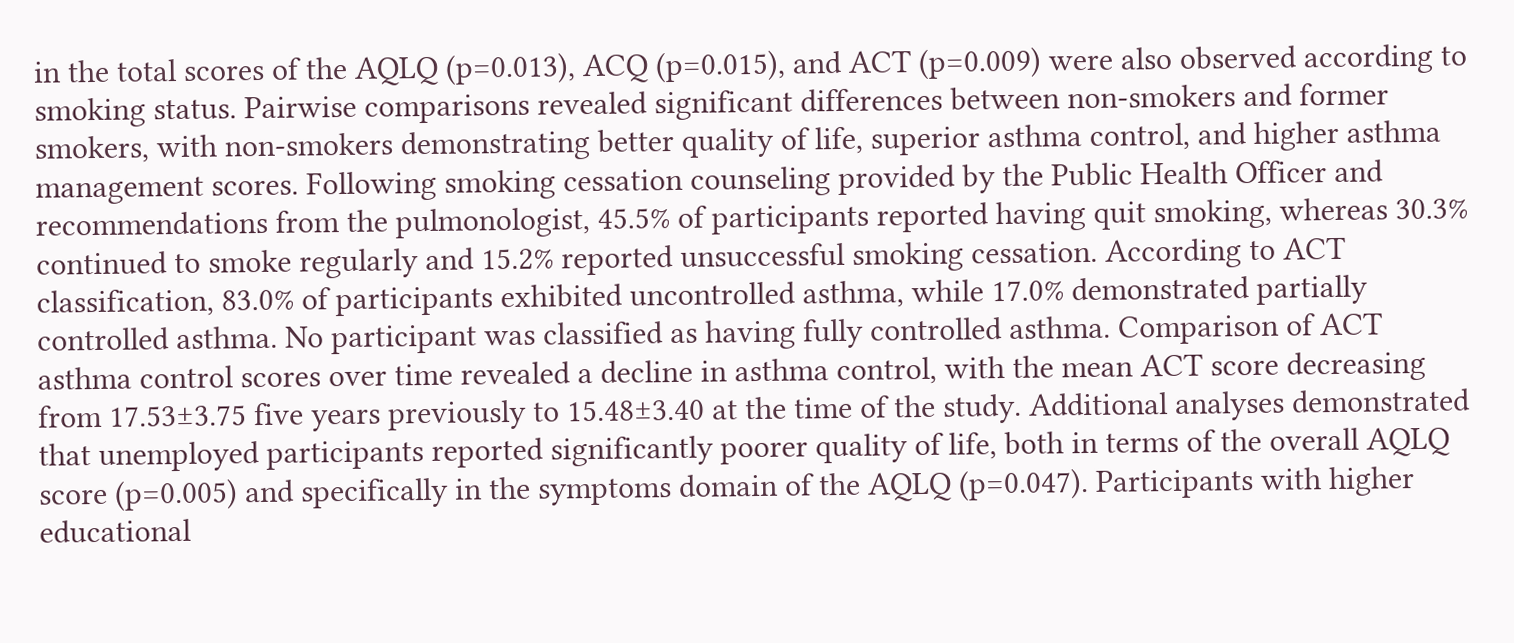in the total scores of the AQLQ (p=0.013), ACQ (p=0.015), and ACT (p=0.009) were also observed according to smoking status. Pairwise comparisons revealed significant differences between non-smokers and former smokers, with non-smokers demonstrating better quality of life, superior asthma control, and higher asthma management scores. Following smoking cessation counseling provided by the Public Health Officer and recommendations from the pulmonologist, 45.5% of participants reported having quit smoking, whereas 30.3% continued to smoke regularly and 15.2% reported unsuccessful smoking cessation. According to ACT classification, 83.0% of participants exhibited uncontrolled asthma, while 17.0% demonstrated partially controlled asthma. No participant was classified as having fully controlled asthma. Comparison of ACT asthma control scores over time revealed a decline in asthma control, with the mean ACT score decreasing from 17.53±3.75 five years previously to 15.48±3.40 at the time of the study. Additional analyses demonstrated that unemployed participants reported significantly poorer quality of life, both in terms of the overall AQLQ score (p=0.005) and specifically in the symptoms domain of the AQLQ (p=0.047). Participants with higher educational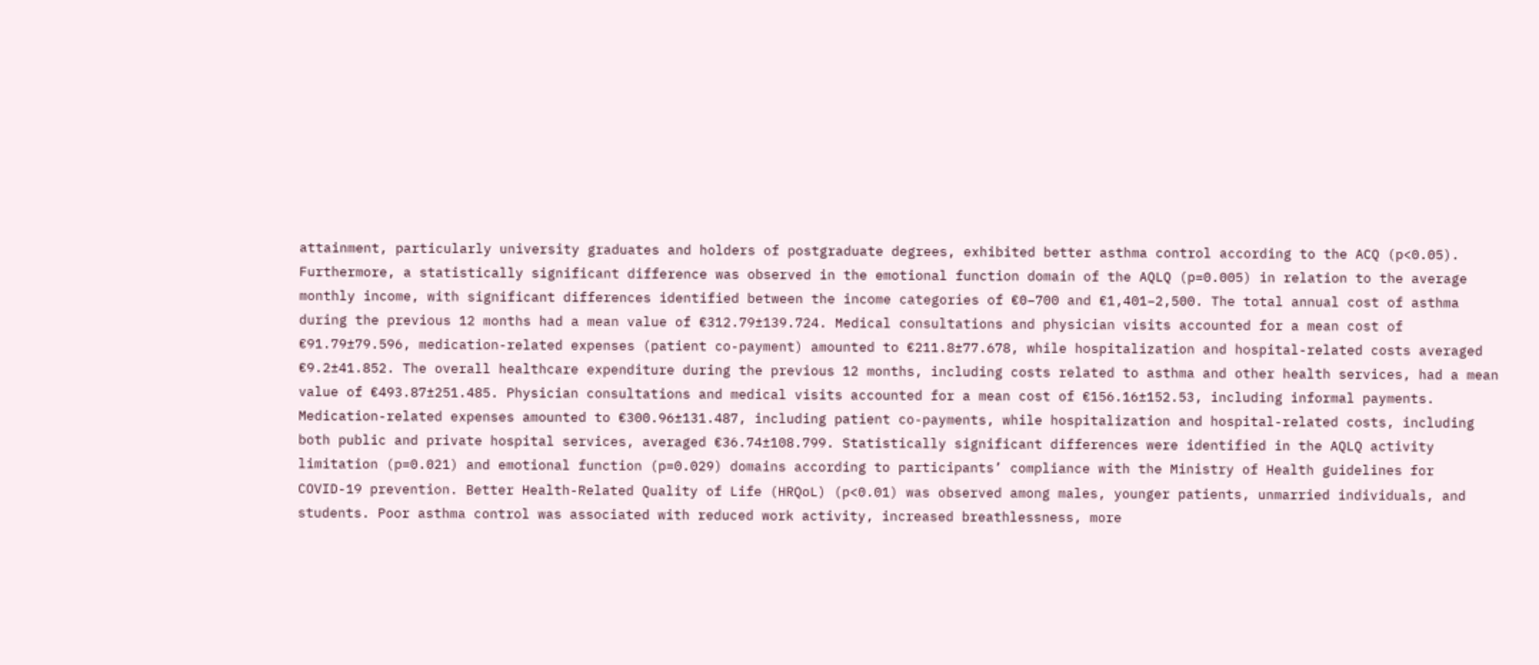attainment, particularly university graduates and holders of postgraduate degrees, exhibited better asthma control according to the ACQ (p<0.05). Furthermore, a statistically significant difference was observed in the emotional function domain of the AQLQ (p=0.005) in relation to the average monthly income, with significant differences identified between the income categories of €0–700 and €1,401–2,500. The total annual cost of asthma during the previous 12 months had a mean value of €312.79±139.724. Medical consultations and physician visits accounted for a mean cost of €91.79±79.596, medication-related expenses (patient co-payment) amounted to €211.8±77.678, while hospitalization and hospital-related costs averaged €9.2±41.852. The overall healthcare expenditure during the previous 12 months, including costs related to asthma and other health services, had a mean value of €493.87±251.485. Physician consultations and medical visits accounted for a mean cost of €156.16±152.53, including informal payments. Medication-related expenses amounted to €300.96±131.487, including patient co-payments, while hospitalization and hospital-related costs, including both public and private hospital services, averaged €36.74±108.799. Statistically significant differences were identified in the AQLQ activity limitation (p=0.021) and emotional function (p=0.029) domains according to participants’ compliance with the Ministry of Health guidelines for COVID-19 prevention. Better Health-Related Quality of Life (HRQoL) (p<0.01) was observed among males, younger patients, unmarried individuals, and students. Poor asthma control was associated with reduced work activity, increased breathlessness, more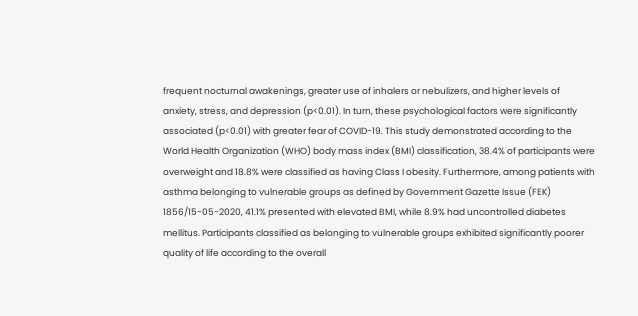frequent nocturnal awakenings, greater use of inhalers or nebulizers, and higher levels of anxiety, stress, and depression (p<0.01). In turn, these psychological factors were significantly associated (p<0.01) with greater fear of COVID-19. This study demonstrated according to the World Health Organization (WHO) body mass index (BMI) classification, 38.4% of participants were overweight and 18.8% were classified as having Class I obesity. Furthermore, among patients with asthma belonging to vulnerable groups as defined by Government Gazette Issue (FEK) 1856/15-05-2020, 41.1% presented with elevated BMI, while 8.9% had uncontrolled diabetes mellitus. Participants classified as belonging to vulnerable groups exhibited significantly poorer quality of life according to the overall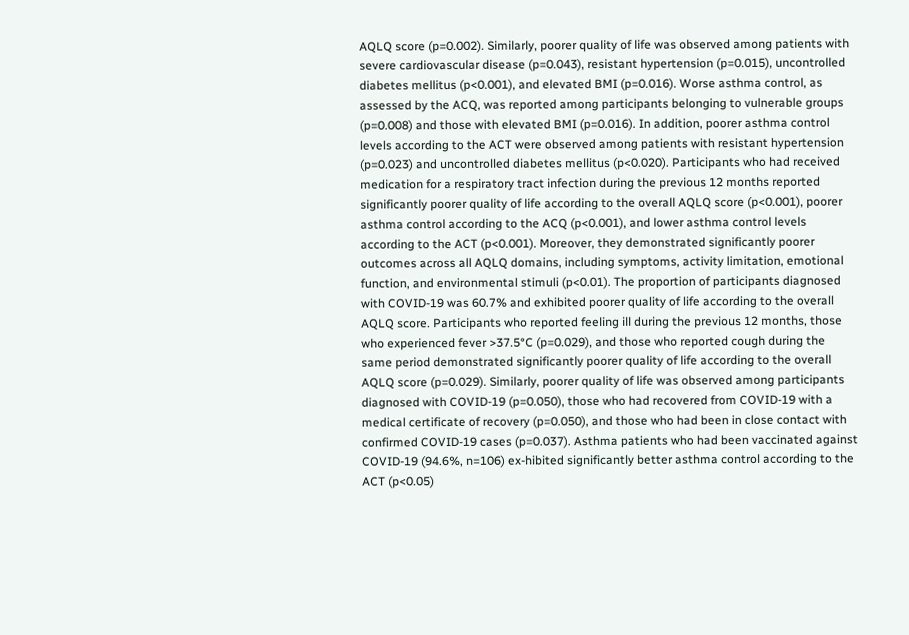AQLQ score (p=0.002). Similarly, poorer quality of life was observed among patients with severe cardiovascular disease (p=0.043), resistant hypertension (p=0.015), uncontrolled diabetes mellitus (p<0.001), and elevated BMI (p=0.016). Worse asthma control, as assessed by the ACQ, was reported among participants belonging to vulnerable groups (p=0.008) and those with elevated BMI (p=0.016). In addition, poorer asthma control levels according to the ACT were observed among patients with resistant hypertension (p=0.023) and uncontrolled diabetes mellitus (p<0.020). Participants who had received medication for a respiratory tract infection during the previous 12 months reported significantly poorer quality of life according to the overall AQLQ score (p<0.001), poorer asthma control according to the ACQ (p<0.001), and lower asthma control levels according to the ACT (p<0.001). Moreover, they demonstrated significantly poorer outcomes across all AQLQ domains, including symptoms, activity limitation, emotional function, and environmental stimuli (p<0.01). The proportion of participants diagnosed with COVID-19 was 60.7% and exhibited poorer quality of life according to the overall AQLQ score. Participants who reported feeling ill during the previous 12 months, those who experienced fever >37.5°C (p=0.029), and those who reported cough during the same period demonstrated significantly poorer quality of life according to the overall AQLQ score (p=0.029). Similarly, poorer quality of life was observed among participants diagnosed with COVID-19 (p=0.050), those who had recovered from COVID-19 with a medical certificate of recovery (p=0.050), and those who had been in close contact with confirmed COVID-19 cases (p=0.037). Asthma patients who had been vaccinated against COVID-19 (94.6%, n=106) ex-hibited significantly better asthma control according to the ACT (p<0.05)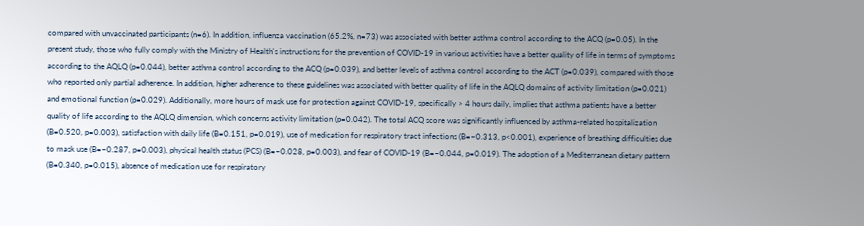compared with unvaccinated participants (n=6). In addition, influenza vaccination (65.2%, n=73) was associated with better asthma control according to the ACQ (p=0.05). In the present study, those who fully comply with the Ministry of Health's instructions for the prevention of COVID-19 in various activities have a better quality of life in terms of symptoms according to the AQLQ (p=0.044), better asthma control according to the ACQ (p=0.039), and better levels of asthma control according to the ACT (p=0.039), compared with those who reported only partial adherence. In addition, higher adherence to these guidelines was associated with better quality of life in the AQLQ domains of activity limitation (p=0.021) and emotional function (p=0.029). Additionally, more hours of mask use for protection against COVID-19, specifically > 4 hours daily, implies that asthma patients have a better quality of life according to the AQLQ dimension, which concerns activity limitation (p=0.042). The total ACQ score was significantly influenced by asthma-related hospitalization (B=0.520, p=0.003), satisfaction with daily life (B=0.151, p=0.019), use of medication for respiratory tract infections (B=−0.313, p<0.001), experience of breathing difficulties due to mask use (B=−0.287, p=0.003), physical health status (PCS) (B=−0.028, p=0.003), and fear of COVID-19 (B=−0.044, p=0.019). The adoption of a Mediterranean dietary pattern (B=0.340, p=0.015), absence of medication use for respiratory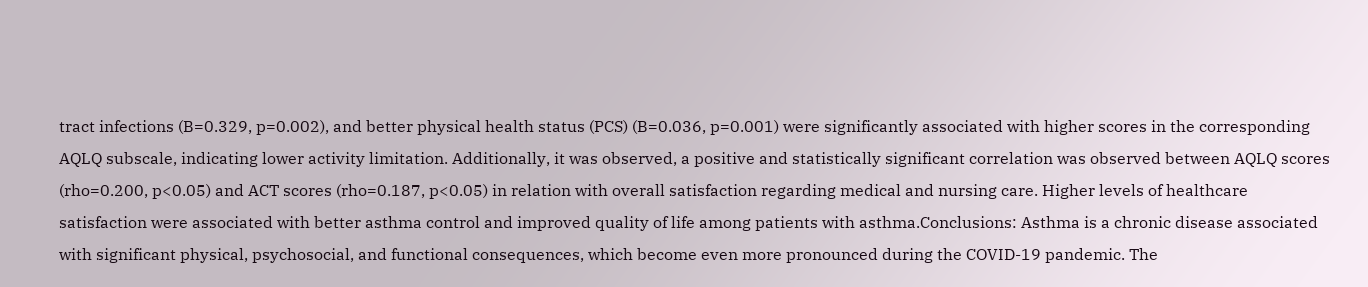tract infections (B=0.329, p=0.002), and better physical health status (PCS) (B=0.036, p=0.001) were significantly associated with higher scores in the corresponding AQLQ subscale, indicating lower activity limitation. Additionally, it was observed, a positive and statistically significant correlation was observed between AQLQ scores (rho=0.200, p<0.05) and ACT scores (rho=0.187, p<0.05) in relation with overall satisfaction regarding medical and nursing care. Higher levels of healthcare satisfaction were associated with better asthma control and improved quality of life among patients with asthma.Conclusions: Asthma is a chronic disease associated with significant physical, psychosocial, and functional consequences, which become even more pronounced during the COVID-19 pandemic. The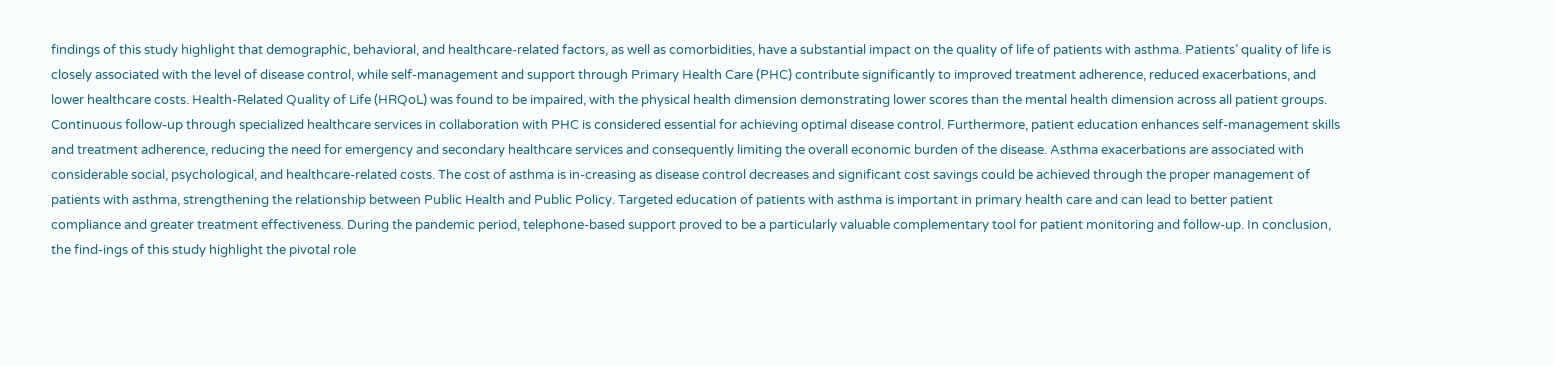findings of this study highlight that demographic, behavioral, and healthcare-related factors, as well as comorbidities, have a substantial impact on the quality of life of patients with asthma. Patients’ quality of life is closely associated with the level of disease control, while self-management and support through Primary Health Care (PHC) contribute significantly to improved treatment adherence, reduced exacerbations, and lower healthcare costs. Health-Related Quality of Life (HRQoL) was found to be impaired, with the physical health dimension demonstrating lower scores than the mental health dimension across all patient groups. Continuous follow-up through specialized healthcare services in collaboration with PHC is considered essential for achieving optimal disease control. Furthermore, patient education enhances self-management skills and treatment adherence, reducing the need for emergency and secondary healthcare services and consequently limiting the overall economic burden of the disease. Asthma exacerbations are associated with considerable social, psychological, and healthcare-related costs. The cost of asthma is in-creasing as disease control decreases and significant cost savings could be achieved through the proper management of patients with asthma, strengthening the relationship between Public Health and Public Policy. Targeted education of patients with asthma is important in primary health care and can lead to better patient compliance and greater treatment effectiveness. During the pandemic period, telephone-based support proved to be a particularly valuable complementary tool for patient monitoring and follow-up. In conclusion, the find-ings of this study highlight the pivotal role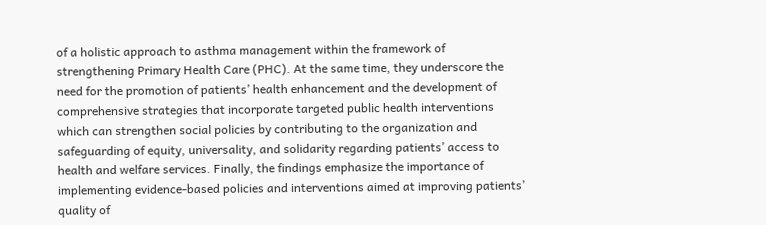of a holistic approach to asthma management within the framework of strengthening Primary Health Care (PHC). At the same time, they underscore the need for the promotion of patients’ health enhancement and the development of comprehensive strategies that incorporate targeted public health interventions which can strengthen social policies by contributing to the organization and safeguarding of equity, universality, and solidarity regarding patients’ access to health and welfare services. Finally, the findings emphasize the importance of implementing evidence-based policies and interventions aimed at improving patients’ quality of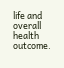life and overall health outcome.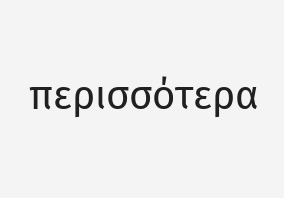περισσότερα